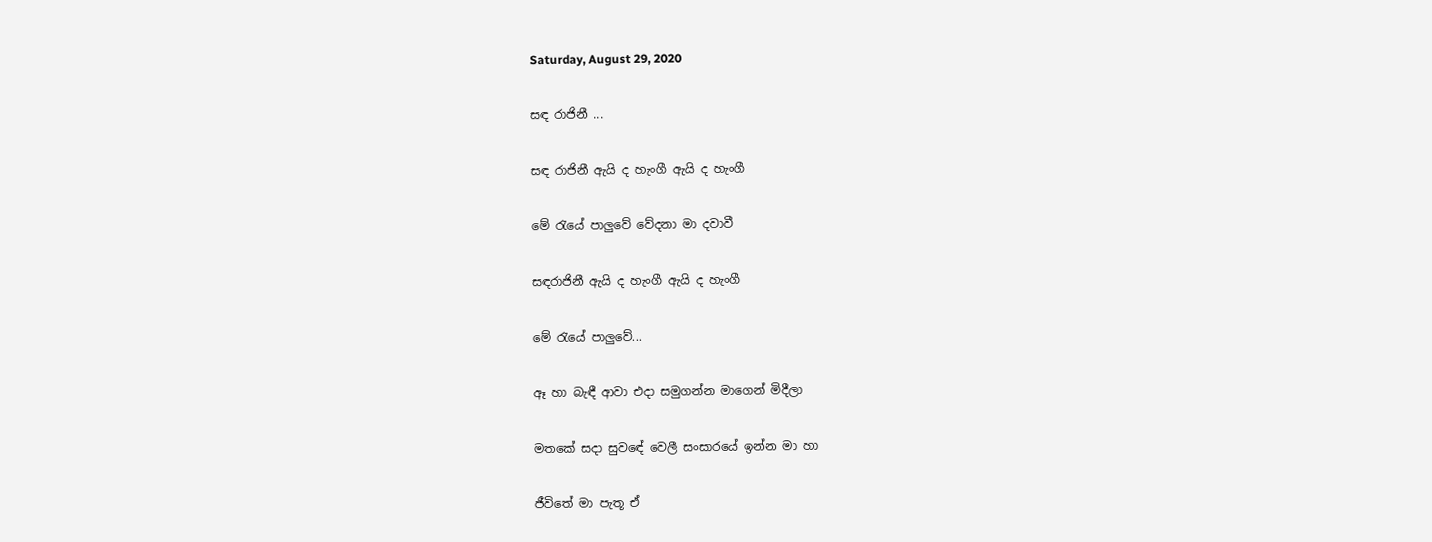Saturday, August 29, 2020

සඳ රාජිනී ...

සඳ රාජිනී ඇයි ද හැංගී ඇයි ද හැංගී

මේ රැයේ පාලුවේ වේදනා මා දවාවී

සඳරාජිනී ඇයි ද හැංගී ඇයි ද හැංගී

මේ රැයේ පාලුවේ...

ඈ හා බැඳී ආවා එදා සමුගන්න මාගෙන් මිදීලා

මතකේ සදා සුවඳේ වෙලී සංසාරයේ ඉන්න මා හා

ජීවිතේ මා පැතූ ඒ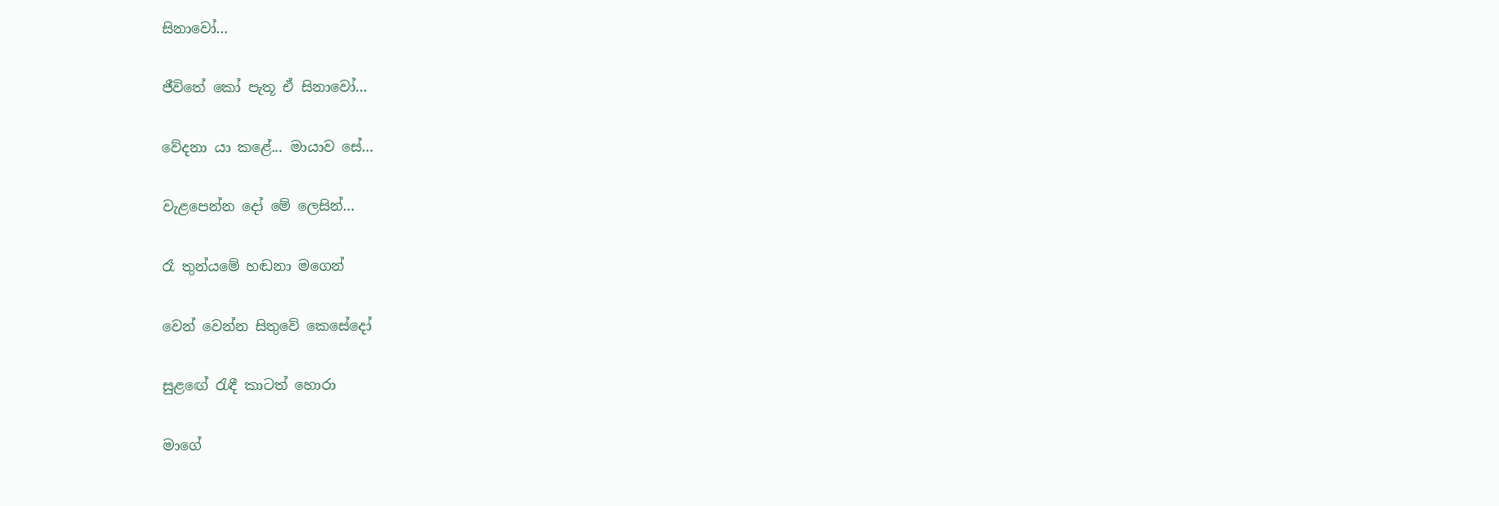සිනාවෝ...

ජීවිතේ කෝ පැතූ ඒ සිනාවෝ...

වේදනා යා කළේ... මායාව සේ...

වැළපෙන්න දෝ මේ ලෙසින්...

රෑ තුන්යමේ හඬනා මගෙන්

වෙන් වෙන්න සිතුවේ කෙසේදෝ

සුළඟේ රැඳී කාටත් හොරා

මාගේ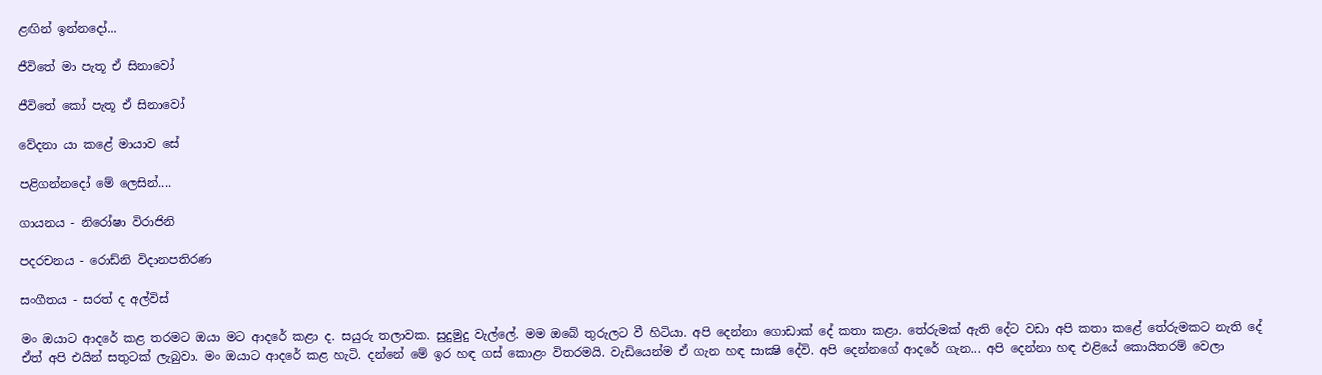ළඟින් ඉන්නදෝ...

ජීවිතේ මා පැතූ ඒ සිනාවෝ

ජීවිතේ කෝ පැතූ ඒ සිනාවෝ

වේදනා යා කළේ මායාව සේ

පළිගන්නදෝ මේ ලෙසින්....

ගායනය - නිරෝෂා විරාජිනි

පදරචනය - රොඩ්නි විදානපතිරණ

සංගීතය - සරත් ද අල්විස්

මං ඔයාට ආදරේ කළ තරමට ඔයා මට ආදරේ කළා ද. සයුරු තලාවක. සුදුමුදු වැල්ලේ. මම ඔබේ තුරුලට වී හිටියා. අපි දෙන්නා ගොඩාක්‌ දේ කතා කළා. තේරුමක්‌ ඇති දේට වඩා අපි කතා කළේ තේරුමකට නැති දේ ඒත් අපි එයින් සතුටක්‌ ලැබුවා. මං ඔයාට ආදරේ කළ හැටි. දන්නේ මේ ඉර හඳ ගස්‌ කොළං විතරමයි. වැඩියෙන්ම ඒ ගැන හඳ සාක්‍ෂි දේවි. අපි දෙන්නගේ ආදරේ ගැන... අපි දෙන්නා හඳ එළියේ කොයිතරම් වෙලා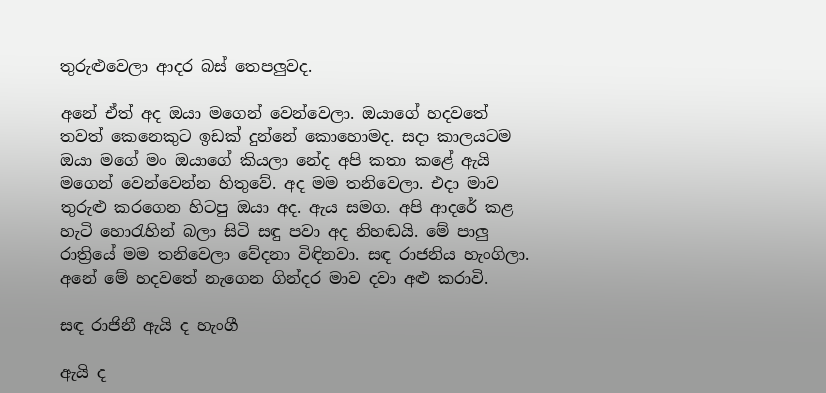තුරුළුවෙලා ආදර බස්‌ තෙපලුවද.

අනේ ඒත් අද ඔයා මගෙන් වෙන්වෙලා. ඔයාගේ හදවතේ තවත් කෙනෙකුට ඉඩක්‌ දුන්නේ කොහොමද. සදා කාලයටම ඔයා මගේ මං ඔයාගේ කියලා නේද අපි කතා කළේ ඇයි මගෙන් වෙන්වෙන්න හිතුවේ. අද මම තනිවෙලා. එදා මාව තුරුළු කරගෙන හිටපු ඔයා අද. ඇය සමග. අපි ආදරේ කළ හැටි හොරැහින් බලා සිටි සඳු පවා අද නිහඬයි. මේ පාලු රාත්‍රියේ මම තනිවෙලා වේදනා විඳිනවා. සඳ රාජනිය හැංගිලා. අනේ මේ හදවතේ නැගෙන ගින්දර මාව දවා අළු කරාවි.

සඳ රාජිනී ඇයි ද හැංගී

ඇයි ද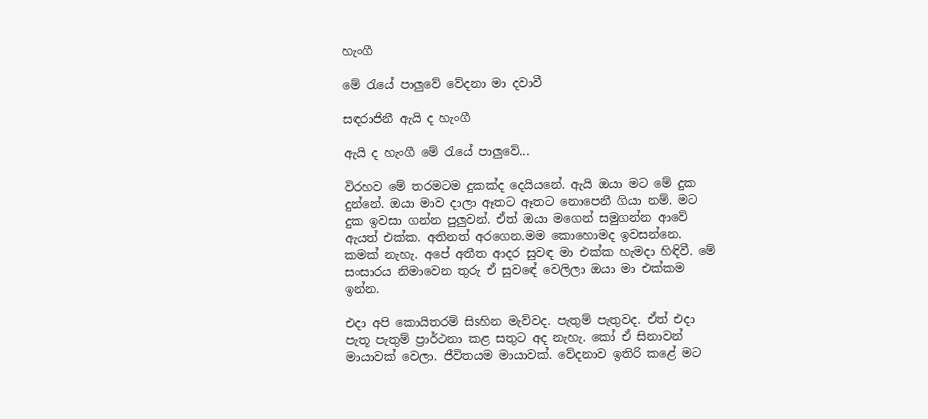හැංගී

මේ රැයේ පාලුවේ වේදනා මා දවාවී

සඳරාජිනී ඇයි ද හැංගී

ඇයි ද හැංගී මේ රැයේ පාලුවේ...

විරහව මේ තරමටම දුකක්‌ද දෙයියනේ. ඇයි ඔයා මට මේ දුක දුන්නේ. ඔයා මාව දාලා ඈතට ඈතට නොපෙනී ගියා නම්. මට දුක ඉවසා ගන්න පුලුවන්. ඒත් ඔයා මගෙන් සමුගන්න ආවේ ඇයත් එක්‌ක. අතිනත් අරගෙන.මම කොහොමද ඉවසන්නෙ. කමක්‌ නැහැ. අපේ අතීත ආදර සුවඳ මා එක්‌ක හැමදා හිඳිවී. මේ සංසාරය නිමාවෙන තුරු ඒ සුවඳේ වෙලිලා ඔයා මා එක්‌කම ඉන්න.

එදා අපි කොයිතරම් සිsහින මැව්වද. පැතුම් පැතුවද. ඒත් එදා පැතූ පැතුම් ප්‍රාර්ථනා කළ සතුට අද නැහැ. කෝ ඒ සිනාවන් මායාවක්‌ වෙලා. ජීවිතයම මායාවක්‌. වේදනාව ඉතිරි කළේ මට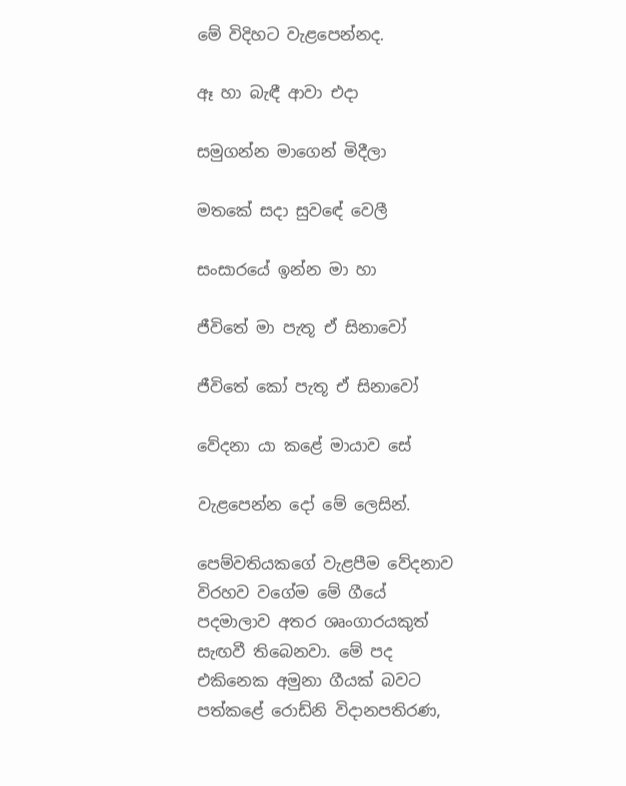මේ විදිහට වැළපෙන්නද.

ඈ හා බැඳී ආවා එදා

සමුගන්න මාගෙන් මිදීලා

මතකේ සදා සුවඳේ වෙලී

සංසාරයේ ඉන්න මා හා

ජීවිතේ මා පැතූ ඒ සිනාවෝ

ජීවිතේ කෝ පැතූ ඒ සිනාවෝ

වේදනා යා කළේ මායාව සේ

වැළපෙන්න දෝ මේ ලෙසින්.

පෙම්වතියකගේ වැළපීම වේදනාව විරහව වගේම මේ ගීයේ පදමාලාව අතර ශෘංගාරයකුත් සැඟවී තිබෙනවා. මේ පද එකිනෙක අමුනා ගීයක්‌ බවට පත්කළේ රොඩ්නි විදානපතිරණ,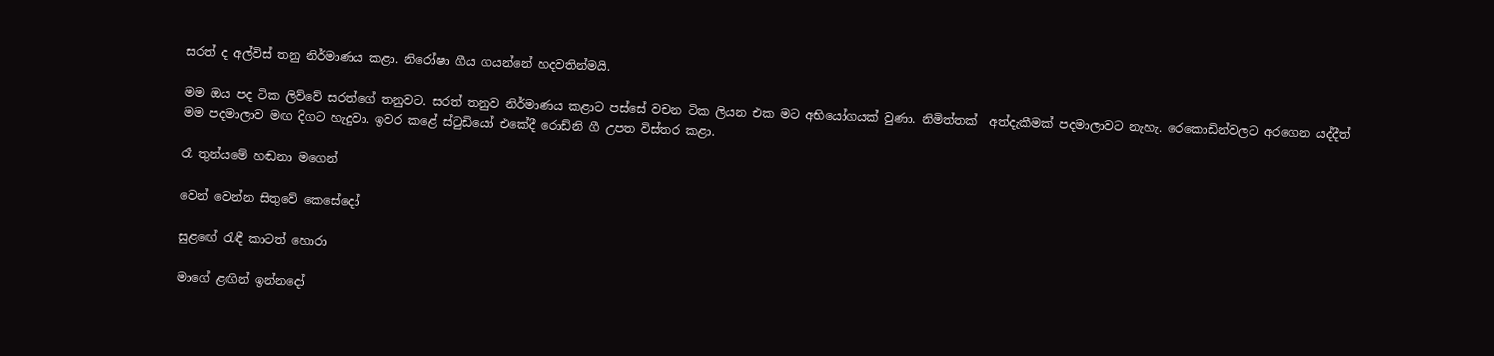සරත් ද අල්විස්‌ තනු නිර්මාණය කළා. නිරෝෂා ගීය ගයන්නේ හදවතින්මයි.

මම ඔය පද ටික ලිව්වේ සරත්ගේ තනුවට. සරත් තනුව නිර්මාණය කළාට පස්‌සේ වචන ටික ලියන එක මට අභියෝගයක්‌ වුණා. නිමිත්තක්‌  අත්දැකීමක්‌ පදමාලාවට නැහැ. රෙකොඩින්වලට අරගෙන යද්දීත් මම පදමාලාව මඟ දිගට හැදුවා. ඉවර කළේ ස්‌ටුඩියෝ එකේදී රොඩ්නි ගී උපත විස්‌තර කළා.

රෑ තුන්යමේ හඬනා මගෙන්

වෙන් වෙන්න සිතුවේ කෙසේදෝ

සුළඟේ රැඳී කාටත් හොරා

මාගේ ළඟින් ඉන්නදෝ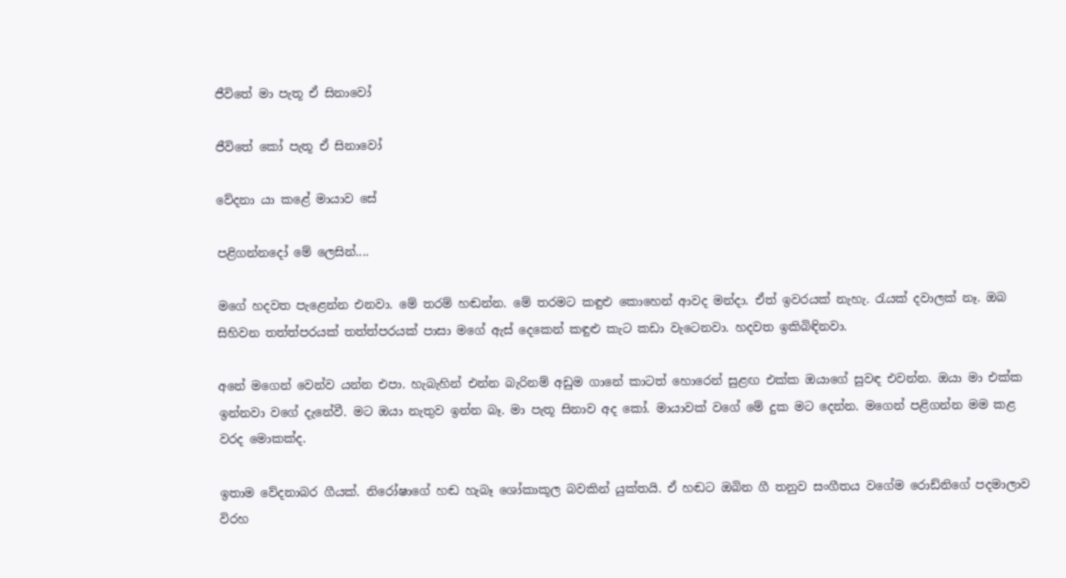ජීවිතේ මා පැතූ ඒ සිනාවෝ

ජීවිතේ කෝ පැතූ ඒ සිනාවෝ

වේදනා යා කළේ මායාව සේ

පළිගන්නදෝ මේ ලෙසින්....

මගේ හදවත පැළෙන්න එනවා. මේ තරම් හඬන්න. මේ තරමට කඳුළු කොහෙන් ආවද මන්දා. ඒත් ඉවරයක්‌ නැහැ. රැයක්‌ දවාලක්‌ නෑ. ඔබ සිහිවන තත්ත්පරයක්‌ තත්ත්පරයක්‌ පාසා මගේ ඇස්‌ දෙකෙන් කඳුළු කැට කඩා වැටෙනවා. හදවත ඉකිබිඳිනවා.

අනේ මගෙන් වෙන්ව යන්න එපා. හැබැහින් එන්න බැරිනම් අඩුම ගානේ කාටත් හොරෙන් සුළඟ එක්‌ක ඔයාගේ සුවඳ එවන්න. ඔයා මා එක්‌ක ඉන්නවා වගේ දැනේවී. මට ඔයා නැතුව ඉන්න බෑ. මා පැතූ සිනාව අද කෝ. මායාවක්‌ වගේ මේ දුක මට දෙන්න. මගෙන් පළිගන්න මම කළ වරද මොකක්‌ද.

ඉතාම වේදනාබර ගීයක්‌. නිරෝෂාගේ හඬ හැබෑ ශෝකාකූල බවකින් යුක්‌තයි. ඒ හඬට ඔබින ගී තනුව සංගීතය වගේම රොඩ්නිගේ පදමාලාව විරහ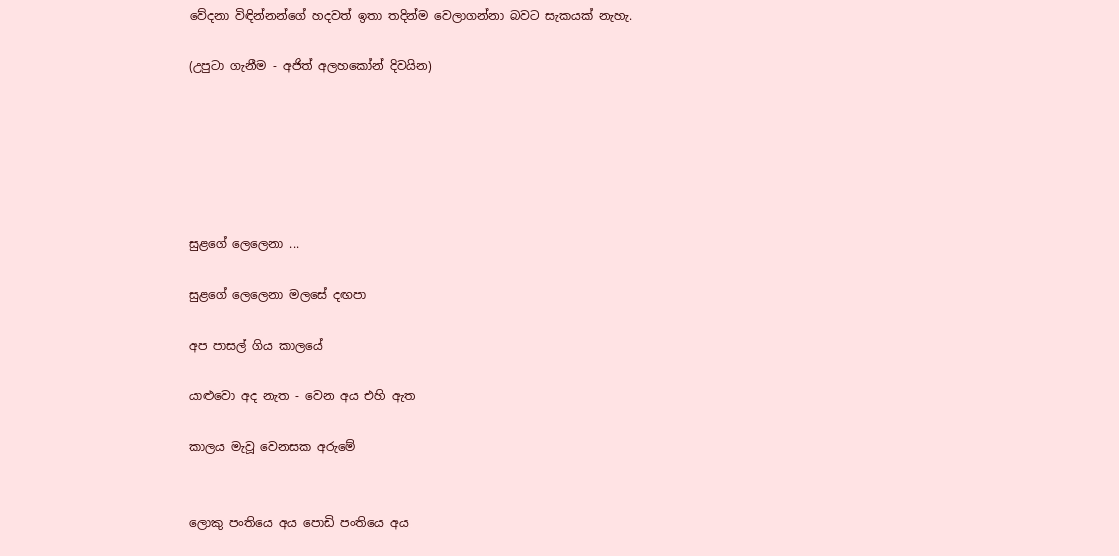වේදනා විඳින්නන්ගේ හදවත් ඉතා තදින්ම වෙලාගන්නා බවට සැකයක්‌ නැහැ.

(උපුටා ගැනීම - අජිත් අලහකෝන් දිවයින)






සුළගේ ලෙලෙනා ...

සුළගේ ලෙලෙනා මලසේ දඟපා

අප පාසල් ගිය කාලයේ

යාළුවො අද නැත - වෙන අය එහි ඇත

කාලය මැවූ වෙනසක අරුමේ


ලොකු පංතියෙ අය පොඩි පංතියෙ අය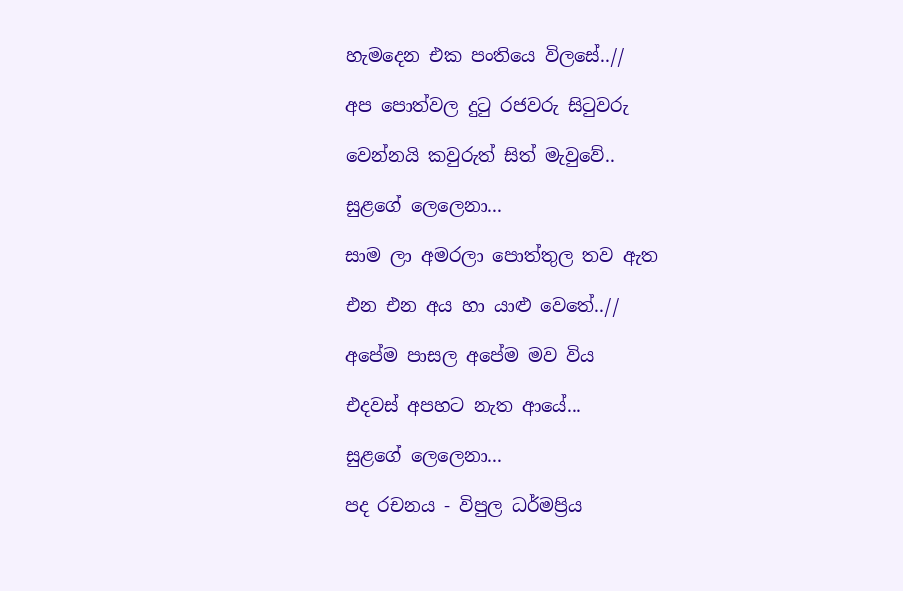හැමදෙන එක පංතියෙ විලසේ..//

අප පොත්වල දුටු රජවරු සිටුවරු

වෙන්නයි කවුරුත් සිත් මැවුවේ..

සුළගේ ලෙලෙනා...

සාම ලා අමරලා පොත්තුල තව ඇත

එන එන අය හා යාළු වෙතේ..//

අපේම පාසල අපේම මව විය

එදවස් අපහට නැත ආයේ...

සුළගේ ලෙලෙනා...

පද රචනය - විපුල ධර්මප්‍රිය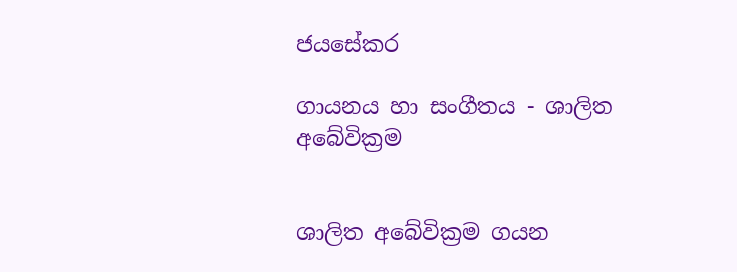ජයසේකර

ගායනය හා සංගීතය - ශාලිත අබේවික්‍රම


ශාලිත අබේවික්‍රම ගයන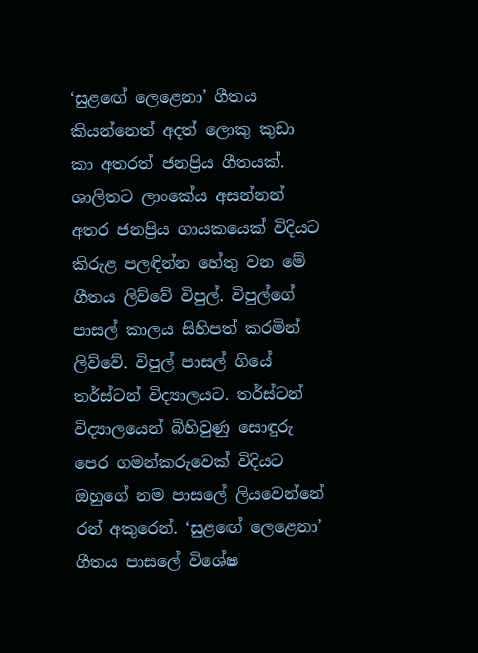‘සුළඟේ ලෙළෙනා’ ගීතය කියන්නෙත් අදත් ලොකු කුඩා කා අතරත් ජනප්‍රිය ගීතයක්. ශාලිතට ලාංකේය අසන්නන් අතර ජනප්‍රිය ගායකයෙක් විදියට කිරුළ පලඳින්න හේතු වන මේ ගීතය ලිව්වේ විපුල්. විපුල්ගේ පාසල් කාලය සිහිපත් කරමින් ලිව්වේ. විපුල් පාසල් ගියේ තර්ස්ටන් විද්‍යාලයට. තර්ස්ටන් විද්‍යාලයෙන් බිහිවුණු සොඳුරු පෙර ගමන්කරුවෙක් විදියට ඔහුගේ නම පාසලේ ලියවෙන්නේ රන් අකුරෙන්. ‘සුළඟේ ලෙළෙනා’ ගීතය පාසලේ විශේෂ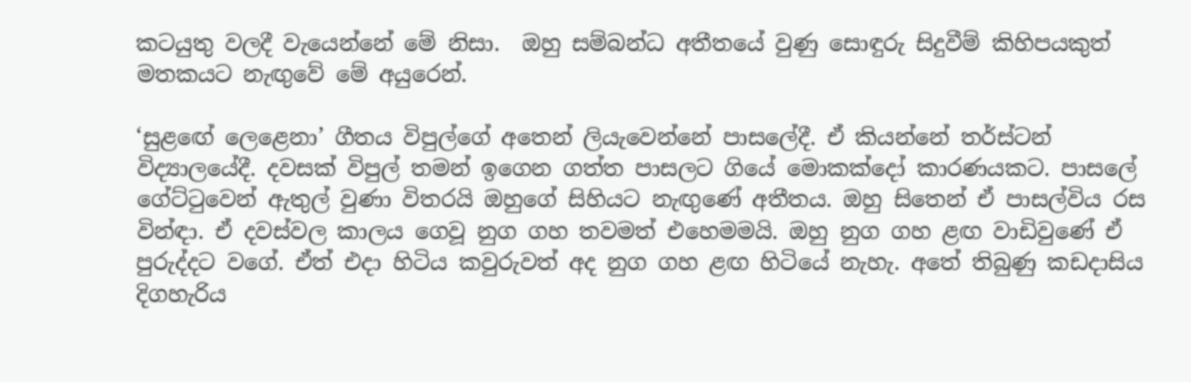කටයුතු වලදී වැයෙන්නේ මේ නිසා.  ඔහු සම්බන්ධ අතීතයේ වුණු සොඳුරු සිදුවීම් කිහිපයකුත් මතකයට නැඟුවේ මේ අයුරෙන්.

‘සුළඟේ ලෙළෙනා’ ගීතය විපුල්ගේ අතෙන් ලියැවෙන්නේ පාසලේදී. ඒ කියන්නේ තර්ස්ටන් විද්‍යාලයේදී. දවසක් විපුල් තමන් ඉගෙන ගත්ත පාසලට ගියේ මොකක්දෝ කාරණයකට. පාසලේ ගේට්ටුවෙන් ඇතුල් වුණා විතරයි ඔහුගේ සිහියට නැඟුණේ අතීතය. ඔහු සිතෙන් ඒ පාසල්විය රස වින්ඳා. ඒ දවස්වල කාලය ගෙවූ නුග ගහ තවමත් එහෙමමයි. ඔහු නුග ගහ ළඟ වාඩිවුණේ ඒ පුරුද්දට වගේ. ඒත් එදා හිටිය කවුරුවත් අද නුග ගහ ළඟ හිටියේ නැහැ. අතේ තිබුණු කඩදාසිය දිගහැරිය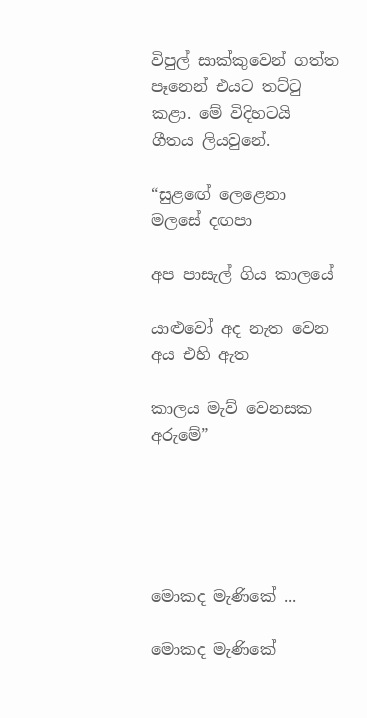විපුල් සාක්කුවෙන් ගත්ත පෑනෙන් එයට තට්ටු කළා. මේ විදිහටයි ගීතය ලියවුනේ.

“සුළඟේ ලෙළෙනා මලසේ දඟපා

අප පාසැල් ගිය කාලයේ

යාළුවෝ අද නැත වෙන අය එහි ඇත

කාලය මැව් වෙනසක අරුමේ”





මොකද මැණිකේ ...

මොකද මැණිකේ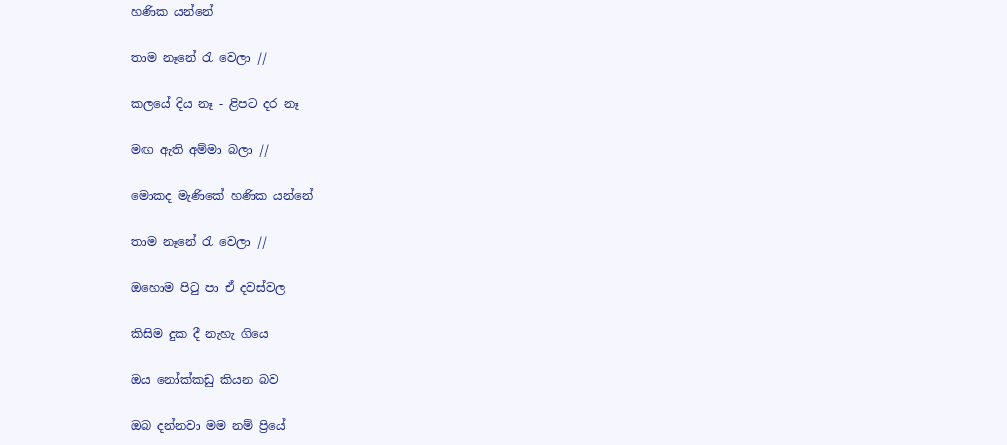හණික යන්නේ

තාම නෑනේ රැ වෙලා //

කලයේ දිය නෑ - ළිපට දර නෑ

මඟ ඇති අම්මා බලා //

මොකද මැණිකේ හණික යන්නේ

තාම නෑනේ රැ වෙලා //

ඔ‍හොම පිටු පා ඒ දවස්වල

කිසිම දුක දී නැහැ ග‍ියෙ

ඔය නෝක්කඩු කියන බව

ඔබ දන්නවා මම නම් ප්‍රියේ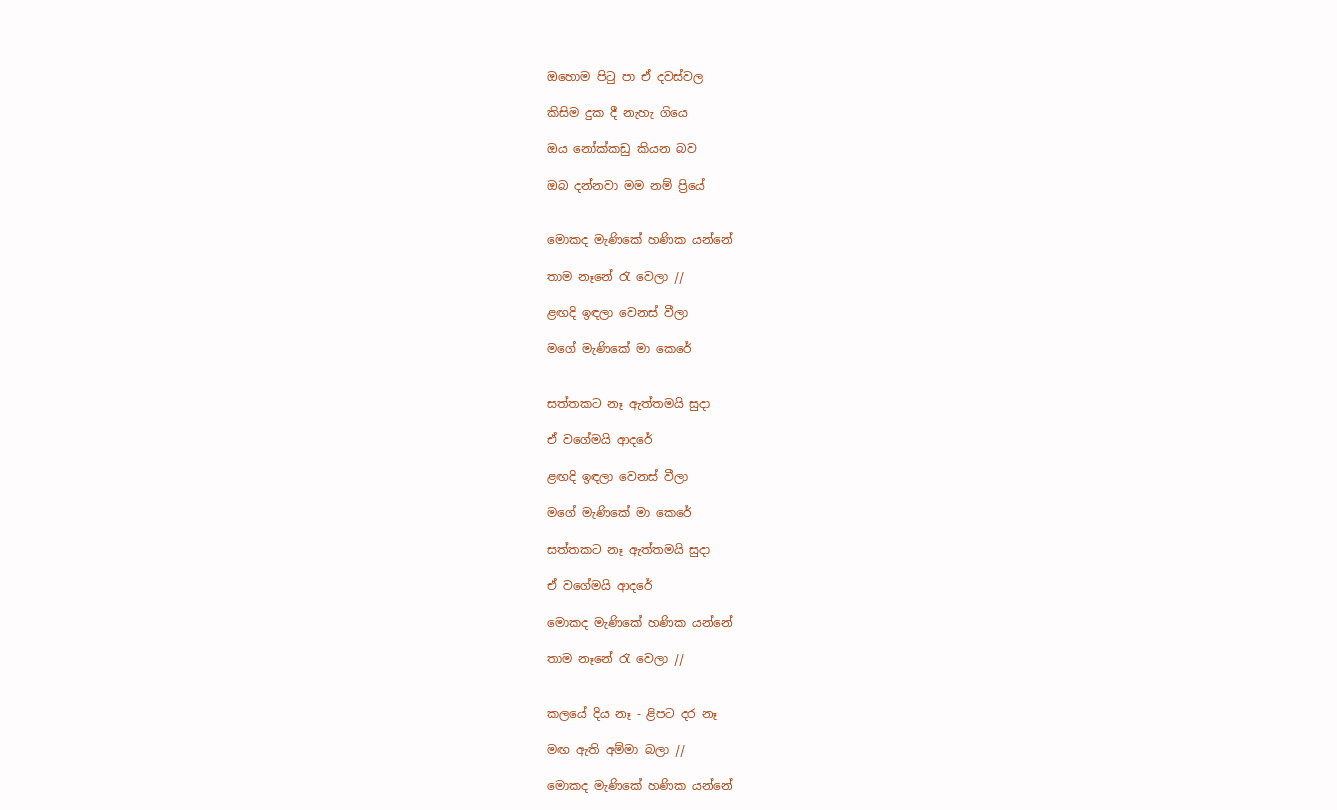ඔ‍හොම පිටු පා ඒ දවස්වල

කිසිම දුක දී නැහැ ග‍ියෙ

ඔය නෝක්කඩු කියන බව

ඔබ දන්නවා මම නම් ප්‍රියේ


මොකද මැණිකේ හණික යන්නේ

තාම නෑනේ රැ වෙලා //

ළඟදි ඉඳලා වෙනස් වීලා

මගේ මැණිකේ මා කෙරේ


සත්තකට නෑ ඇත්තමයි සුදා

ඒ වගේමයි ආදරේ

ළඟදි ඉඳලා වෙනස් වීලා

මගේ මැණිකේ මා කෙරේ

සත්තකට නෑ ඇත්තමයි සුදා

ඒ වගේමයි ආදරේ

මොකද මැණිකේ හණික යන්නේ

තාම නෑනේ රැ වෙලා //


කලයේ දිය නෑ - ළිපට දර නෑ

මඟ ඇති අම්මා බලා //

මොකද මැණිකේ හණික යන්නේ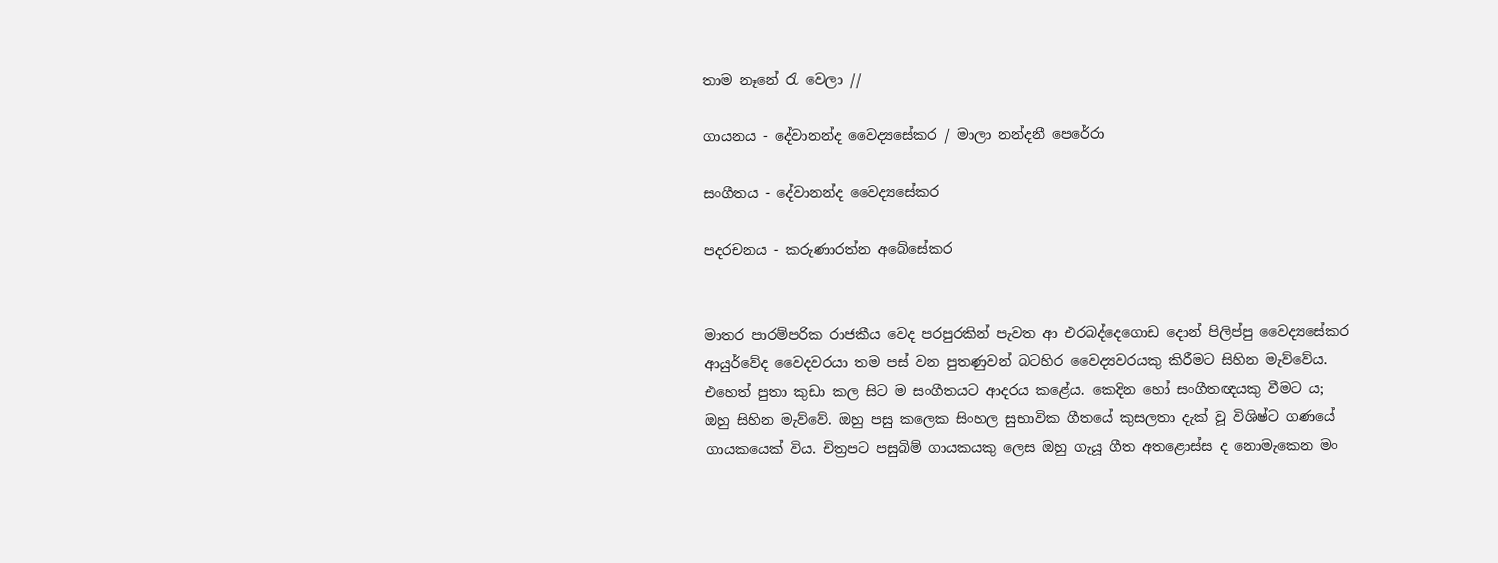තාම නෑනේ රැ වෙලා //

ගායනය - දේවානන්ද වෛද්‍යසේකර / මාලා නන්දනී පෙරේරා

සංගීතය - දේවානන්ද වෛද්‍යසේකර

පදරචනය - කරුණාරත්න අබේසේකර


මාතර පාරම්පරික රාජකීය වෙද පරපුරකින් පැවත ආ එරබද්දෙගොඩ දොන් පිලිප්පු වෛද්‍යසේකර ආයුර්වේද වෛදවරයා තම පස් වන පුතණුවන් බටහිර වෛද්‍යවරයකු කිරීමට සිහින මැව්වේය. එහෙත් පුතා කුඩා කල සිට ම සංගීතයට ආදරය කළේය. කෙදින හෝ සංගීතඥයකු වීමට ය; ඔහු සිහින මැව්වේ. ඔහු පසු කලෙක සිංහල සුභාවික ගීතයේ කුසලතා දැක් වූ විශිෂ්ට ගණයේ ගායකයෙක් විය. චිත්‍රපට පසුබිම් ගායකයකු ලෙස ඔහු ගැයූ ගීත අතළොස්ස ද නොමැකෙන මං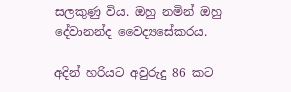සලකුණු විය. ඔහු නමින් ඔහු දේවානන්ද වෛද්‍යසේකරය.

අදින් හරියට අවුරුදු 86 කට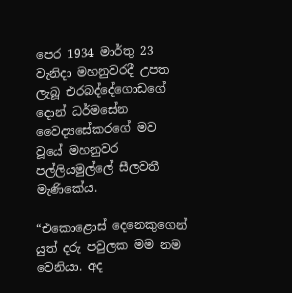පෙර 1934 මාර්තු 23 වැනිදා මහනුවරදී උපත ලැබූ එරබද්දේගොඩගේ දොන් ධර්මසේන වෛද්‍යසේකරගේ මව වූයේ මහනුවර පල්ලියමුල්ලේ සීලවතී මැණිකේය.

“එකොළොස් දෙනෙකුගෙන් යුත් දරු පවුලක මම නම වෙනියා. අද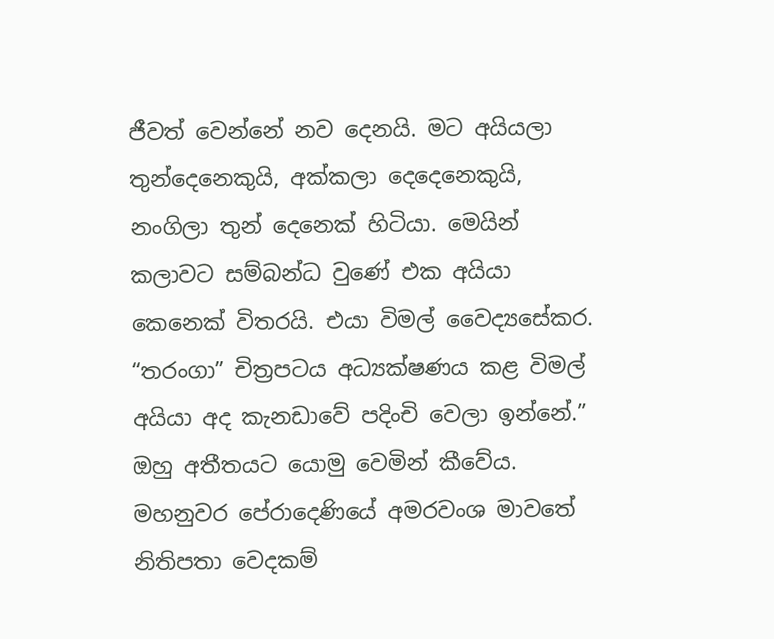ජීවත් වෙන්නේ නව දෙනයි. මට අයියලා තුන්දෙනෙකුයි, අක්කලා දෙදෙනෙකුයි, නංගිලා තුන් දෙනෙක් හිටියා. මෙයින් කලාවට සම්බන්ධ වුණේ එක අයියා කෙනෙක් විතරයි. එයා විමල් වෛද්‍යසේකර. “තරංගා” චිත්‍රපටය අධ්‍යක්ෂණය කළ විමල් අයියා අද කැනඩ‍ාවේ පදිංචි වෙලා ඉන්නේ.” ඔහු අතීතයට යොමු වෙමින් කීවේය. මහනුවර පේරාදෙණියේ අමරවංශ මාවතේ නිතිපතා වෙදකම්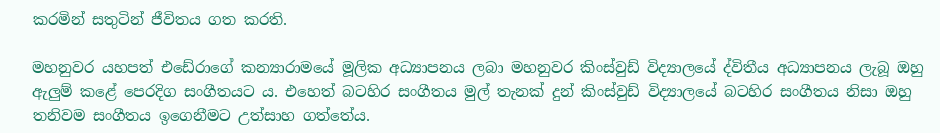කරමින් සතුටින් ජීවිතය ගත කරති.

මහනුවර යහපත් එඩේරාගේ කන්‍යාරාමයේ මූලික අධ්‍යාපනය ලබා මහනුවර කිංස්වුඩ් විද්‍යාලයේ ද්විතීය අධ්‍යාපනය ලැබූ ඔහු ඇලුම් කළේ පෙරදිග සංගීතයට ය. එහෙත් බටහිර සංගීතය මුල් තැනක් දුන් කිංස්වුඩ් විද්‍යාලයේ බටහිර සංගීතය නිසා ඔහු තනිවම සංගීතය ඉගෙනීමට උත්සාහ ගත්තේය.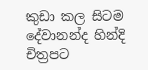කුඩා කල සිටම දේවානන්ද හින්දි චිත්‍රපට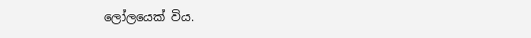ලෝලයෙක් විය.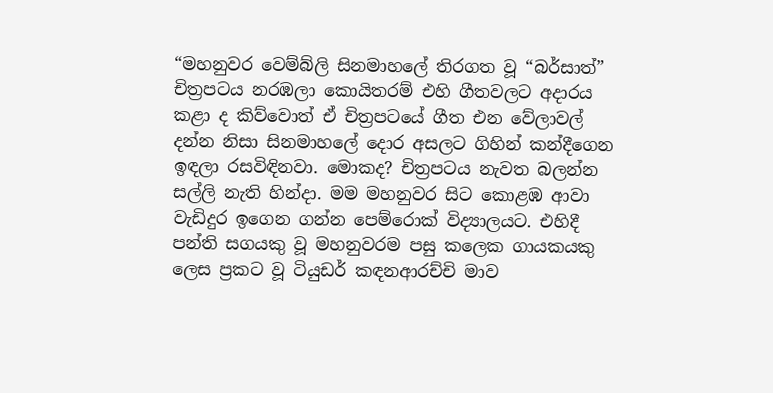“මහනුවර වෙම්බ්ලි සිනමාහලේ තිරගත වූ “බර්සාත්” චිත්‍රපටය නරඹලා කොයිතරම් එහි ගීතවලට අදාරය කළා ද කිව්වොත් ඒ චිත්‍රපටයේ ගීත එන වේලාවල් දන්න නිසා සිනමාහලේ දොර අසලට ගිහින් කන්දීගෙන ඉඳලා රසවිඳිනවා. මොකද? චිත්‍රපටය නැවත බලන්න සල්ලි නැති හින්දා. මම මහනුවර සිට කොළඹ ආවා වැඩිදුර ඉගෙන ගන්න පෙම්රොක් විද්‍යාලයට. එහිදී පන්ති සගයකු වූ මහනුවරම පසු කලෙක ගායකයකු ලෙස ප්‍රකට වූ ටියුඩර් කඳනආරච්චි මාව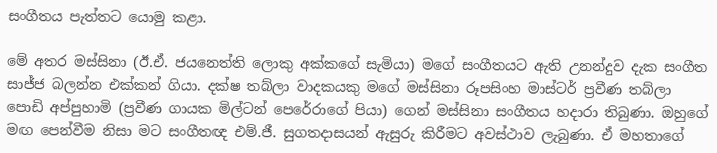සංගීතය පැත්තට යොමු කළා.

මේ අතර මස්සිනා (ඊ.ඒ. ජයනෙත්ති ලොකු අක්කගේ සැමියා) මගේ සංගීතයට ඇති උනන්දුව දැක සංගීත සාජ්ජ බලන්න එක්කන් ගියා. දක්ෂ තබ්ලා වාදකයකු මගේ මස්සිනා රූපසිංහ මාස්ටර් ප්‍රවීණ තබ්ලා පොඩි අප්පුහාමි (ප්‍රවීණ ගායක මිල්ටන් පෙරේරාගේ පියා) ගෙන් මස්සිනා සංගීතය හදාරා තිබුණා. ඔහුගේ මඟ පෙන්වීම නිසා මට සංගීතඥ එම්.ජී. සුගතදාසයන් ඇසුරු කිරීමට අවස්ථාව ලැබුණා. ඒ මහතාගේ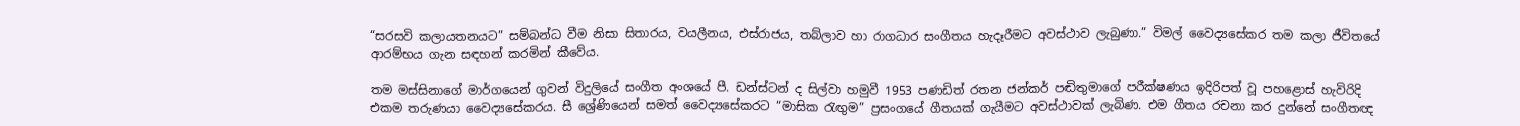“සරසවි කලායතනයට” සම්බන්ධ වීම නිසා සිතාරය, වයලීනය, එස්රාජය, තබ්ලාව හා රාගධාර සංගීතය හැදෑරීමට අවස්ථාව ලැබුණා.” විමල් වෛද්‍යසේකර තම කලා ජීවිතයේ ආරම්භය ගැන සඳහන් කරමින් කීවේය.

තම මස්සිනාගේ මාර්ගයෙන් ගුවන් විදුලියේ සංගීත අංශයේ පී. ඩන්ස්ටන් ද සිල්වා හමුවී 1953 පණඩිත් රතන ජන්කර් පඬිතුමාගේ පරීක්ෂණය ඉදිරිපත් වූ පහළොස් හැවිරිදි එකම තරුණයා වෛද්‍යසේකරය. සී ශ්‍රේණියෙන් සමත් වෛද්‍යසේකරට “මාසික රැඟුම” ප්‍රසංගයේ ගීතයක් ගැයීමට අවස්ථාවක් ලැබිණ. එම ගීතය රචනා කර දුන්නේ සංගීතඥ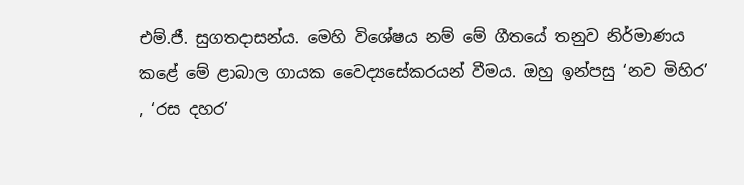එම්.ජී. සුගතදාසන්ය. මෙහි විශේෂය නම් මේ ගීතයේ තනුව නිර්මාණය කළේ මේ ළාබාල ගායක වෛද්‍යසේකරයන් වීමය. ඔහු ඉන්පසු ‘නව මිහිර’ , ‘රස දහර’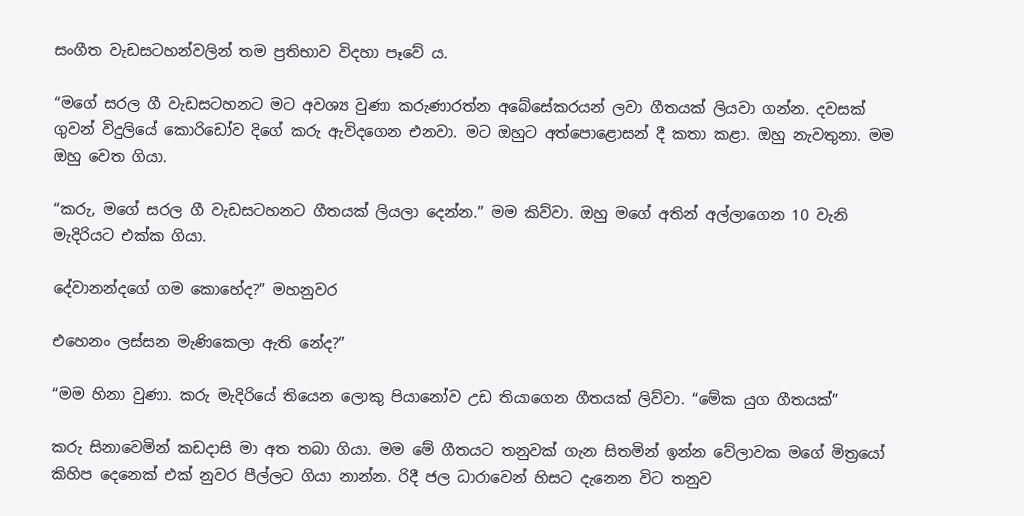සංගීත වැඩසටහන්වලින් තම ප්‍රතිභාව විදහා පෑවේ ය.

“මගේ සරල ගී වැඩසටහනට මට අවශ්‍ය වුණා කරුණාරත්න අබේසේකරයන් ලවා ගීතයක් ලියවා ගන්න. දවසක් ගුවන් විදුලියේ කොරිඩෝව දි‍ගේ කරු ඇවිදගෙන එනවා. මට ඔහුට අත්පොළොසන් දී කතා කළා. ඔහු නැවතුනා. මම ඔහු වෙත ගියා.

“කරු, මගේ සරල ගී වැඩසටහනට ගීතයක් ලියලා දෙන්න.” මම කිව්වා. ඔහු මගේ අතින් අල්ලාගෙන 10 වැනි මැදිරියට එක්ක ගියා.

දේවානන්ද‍ගේ ගම කොහේද?” මහනුවර

එහෙනං ලස්සන මැණිකෙලා ඇති නේද?”

“මම හිනා වුණා. කරු මැදිරියේ තියෙන ලොකු පියානෝව උඩ තියාගෙන ගීතයක් ලිව්වා. “මේක යුග ගීතයක්”

කරු සිනාවෙමින් කඩදාසි මා අත තබා ගියා. මම මේ ගීතයට තනුවක් ගැන සිතමින් ඉන්න වේලාවක මගේ මිත්‍රයෝ කිහිප දෙනෙක් එක් නුවර පීල්ලට ගියා නාන්න. රිදී ජල ධාරාවෙන් හිසට දැනෙන විට තනුව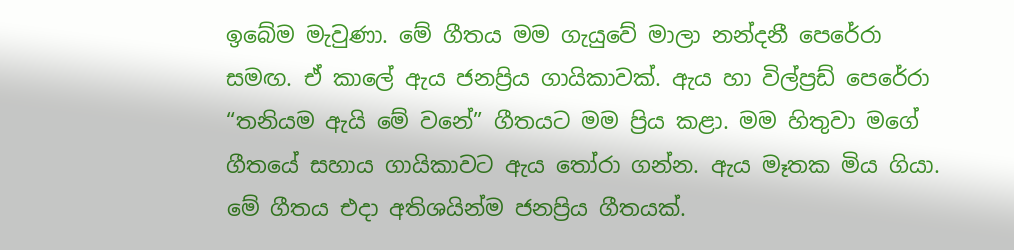ඉබේම මැවුණා. මේ ගීතය මම ගැයුවේ මාලා නන්දනී පෙරේරා සමඟ. ඒ කාලේ ඇය ජනප්‍රිය ගායිකාවක්. ඇය හා විල්ප්‍රඩ් පෙරේරා “තනියම ඇයි මේ වනේ” ගීතයට මම ප්‍රිය කළා. මම හිතුවා මගේ ගීතයේ සහාය ගායිකාවට ඇය තෝරා ගන්න. ඇය මෑතක මිය ගියා. මේ ගීතය එදා අතිශයින්ම ජනප්‍රිය ගීතයක්.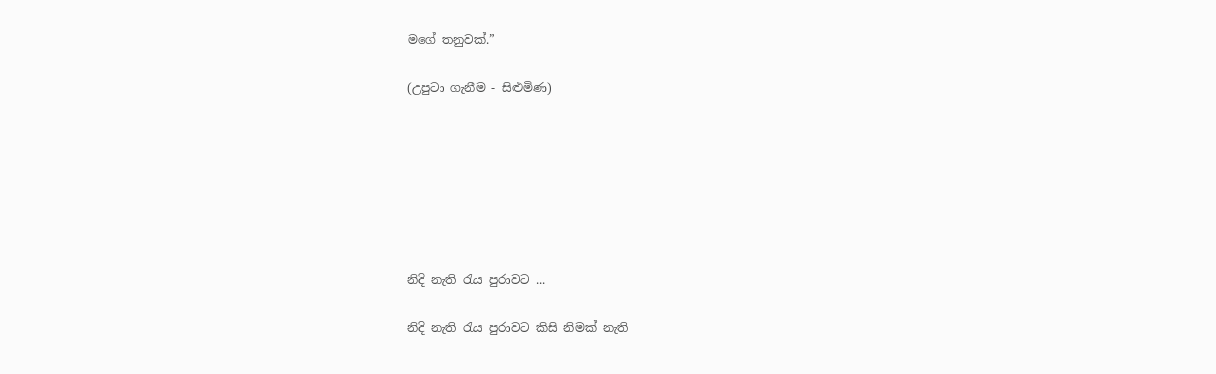මගේ තනුවක්.”

(උපුටා ගැනීම - සිළුමිණ)







නිදි නැති රැය පුරාවට ...

නිදි නැති රැය පුරාවට කිසි නිමක් නැති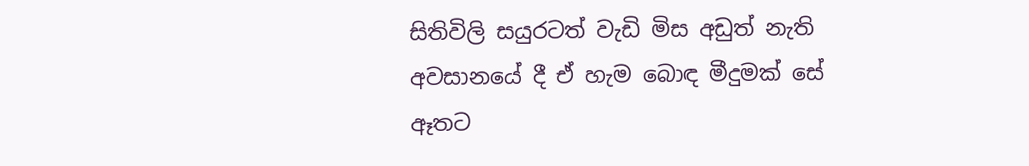සිතිවිලි සයුරටත් වැඩි මිස අඩුත් නැති අවසානයේ දී ඒ හැම බොඳ මීදුමක් සේ ඈතට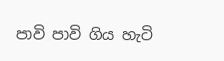පාවි පාවි ගිය හැටි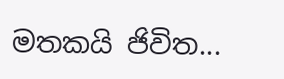මතකයි ජිවිත...